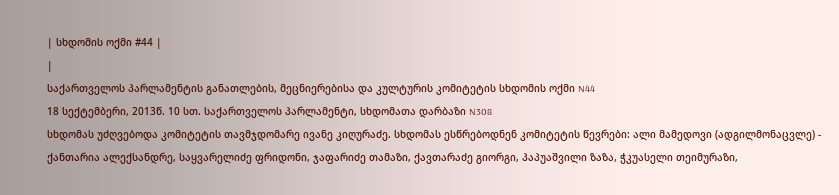| სხდომის ოქმი #44 |
|
საქართველოს პარლამენტის განათლების, მეცნიერებისა და კულტურის კომიტეტის სხდომის ოქმი N44
18 სექტემბერი, 2013წ. 10 სთ. საქართველოს პარლამენტი, სხდომათა დარბაზი N308
სხდომას უძღვებოდა კომიტეტის თავმჯდომარე ივანე კიღურაძე. სხდომას ესწრებოდნენ კომიტეტის წევრები: ალი მამედოვი (ადგილმონაცვლე) - ქანთარია ალექსანდრე, საყვარელიძე ფრიდონი, ჯაფარიძე თამაზი, ქავთარაძე გიორგი, პაპუაშვილი ზაზა, ჭკუასელი თეიმურაზი,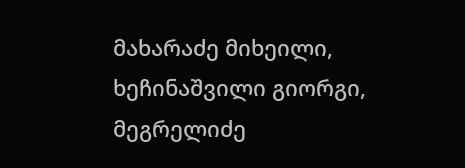მახარაძე მიხეილი, ხეჩინაშვილი გიორგი, მეგრელიძე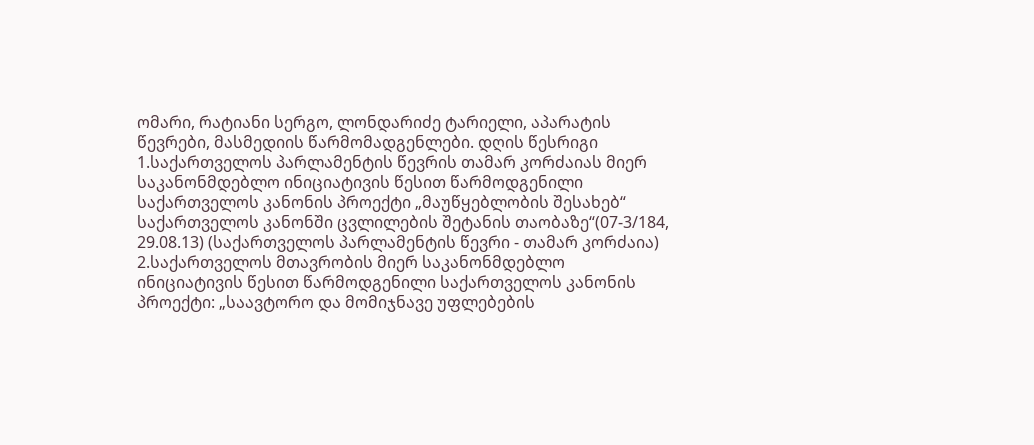ომარი, რატიანი სერგო, ლონდარიძე ტარიელი, აპარატის წევრები, მასმედიის წარმომადგენლები. დღის წესრიგი
1.საქართველოს პარლამენტის წევრის თამარ კორძაიას მიერ საკანონმდებლო ინიციატივის წესით წარმოდგენილი საქართველოს კანონის პროექტი „მაუწყებლობის შესახებ“ საქართველოს კანონში ცვლილების შეტანის თაობაზე“(07-3/184, 29.08.13) (საქართველოს პარლამენტის წევრი - თამარ კორძაია) 2.საქართველოს მთავრობის მიერ საკანონმდებლო ინიციატივის წესით წარმოდგენილი საქართველოს კანონის პროექტი: „საავტორო და მომიჯნავე უფლებების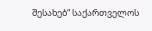შესახებ“ საქართველოს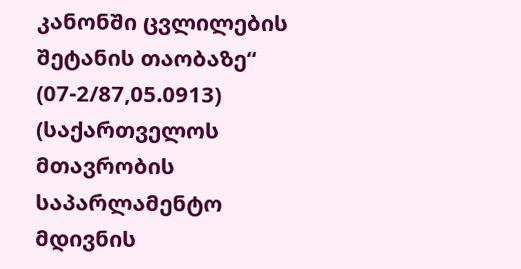კანონში ცვლილების შეტანის თაობაზე“ (07-2/87,05.0913) (საქართველოს მთავრობის საპარლამენტო მდივნის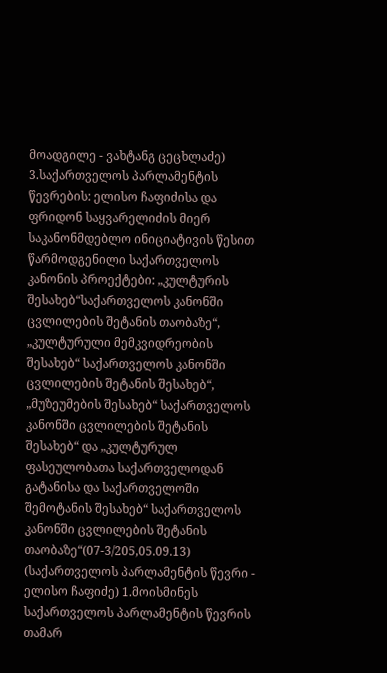მოადგილე - ვახტანგ ცეცხლაძე) 3.საქართველოს პარლამენტის წევრების: ელისო ჩაფიძისა და ფრიდონ საყვარელიძის მიერ საკანონმდებლო ინიციატივის წესით წარმოდგენილი საქართველოს კანონის პროექტები: „კულტურის შესახებ“საქართველოს კანონში ცვლილების შეტანის თაობაზე“, „კულტურული მემკვიდრეობის შესახებ“ საქართველოს კანონში ცვლილების შეტანის შესახებ“, „მუზეუმების შესახებ“ საქართველოს კანონში ცვლილების შეტანის შესახებ“ და „კულტურულ ფასეულობათა საქართველოდან გატანისა და საქართველოში შემოტანის შესახებ“ საქართველოს კანონში ცვლილების შეტანის თაობაზე“(07-3/205,05.09.13) (საქართველოს პარლამენტის წევრი - ელისო ჩაფიძე) 1.მოისმინეს საქართველოს პარლამენტის წევრის თამარ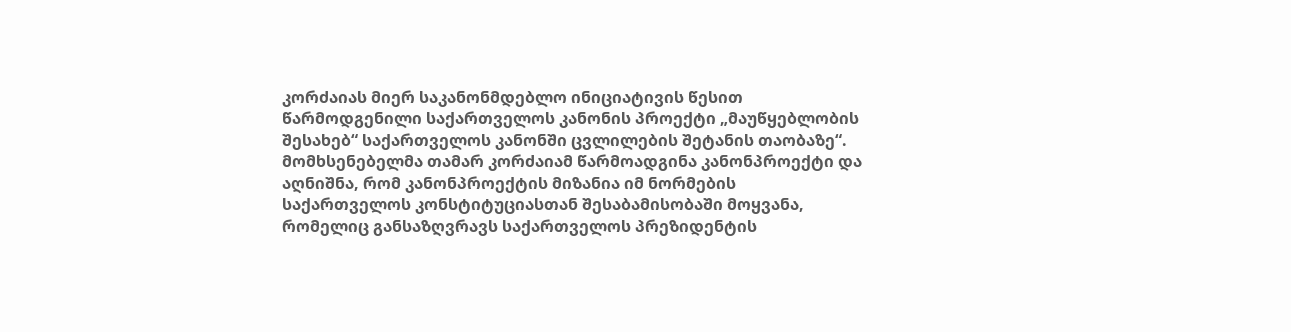კორძაიას მიერ საკანონმდებლო ინიციატივის წესით წარმოდგენილი საქართველოს კანონის პროექტი „მაუწყებლობის შესახებ“ საქართველოს კანონში ცვლილების შეტანის თაობაზე“. მომხსენებელმა თამარ კორძაიამ წარმოადგინა კანონპროექტი და აღნიშნა, რომ კანონპროექტის მიზანია იმ ნორმების საქართველოს კონსტიტუციასთან შესაბამისობაში მოყვანა, რომელიც განსაზღვრავს საქართველოს პრეზიდენტის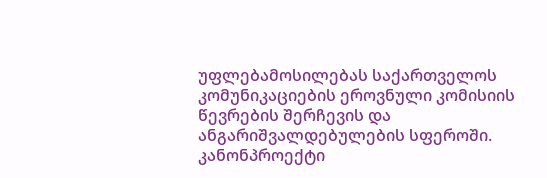უფლებამოსილებას საქართველოს კომუნიკაციების ეროვნული კომისიის წევრების შერჩევის და ანგარიშვალდებულების სფეროში. კანონპროექტი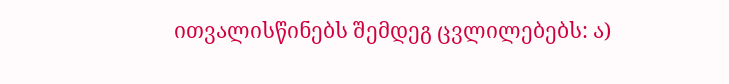ითვალისწინებს შემდეგ ცვლილებებს: ა)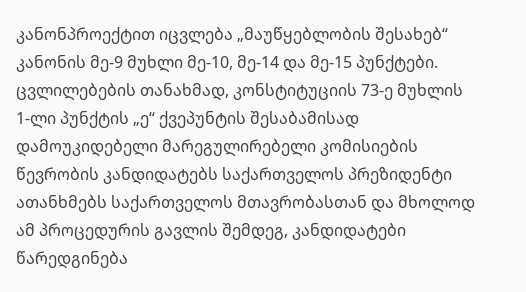კანონპროექტით იცვლება „მაუწყებლობის შესახებ“ კანონის მე-9 მუხლი მე-10, მე-14 და მე-15 პუნქტები. ცვლილებების თანახმად, კონსტიტუციის 73-ე მუხლის 1-ლი პუნქტის „ე“ ქვეპუნტის შესაბამისად დამოუკიდებელი მარეგულირებელი კომისიების წევრობის კანდიდატებს საქართველოს პრეზიდენტი ათანხმებს საქართველოს მთავრობასთან და მხოლოდ ამ პროცედურის გავლის შემდეგ, კანდიდატები წარედგინება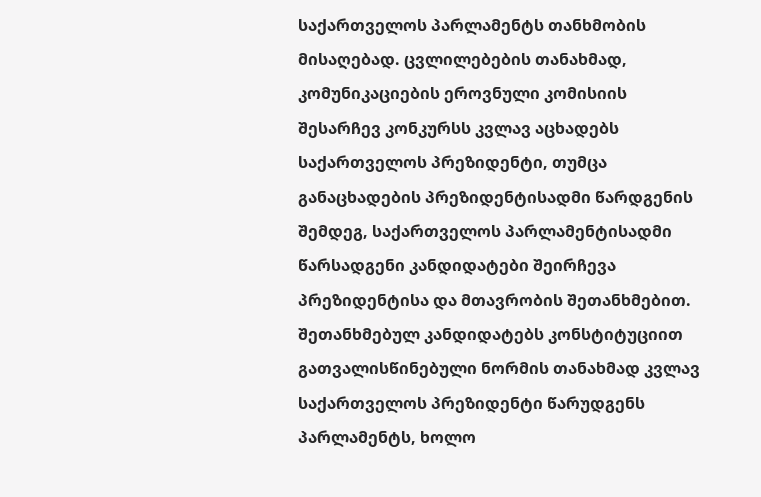საქართველოს პარლამენტს თანხმობის მისაღებად. ცვლილებების თანახმად, კომუნიკაციების ეროვნული კომისიის შესარჩევ კონკურსს კვლავ აცხადებს საქართველოს პრეზიდენტი, თუმცა განაცხადების პრეზიდენტისადმი წარდგენის შემდეგ, საქართველოს პარლამენტისადმი წარსადგენი კანდიდატები შეირჩევა პრეზიდენტისა და მთავრობის შეთანხმებით. შეთანხმებულ კანდიდატებს კონსტიტუციით გათვალისწინებული ნორმის თანახმად კვლავ საქართველოს პრეზიდენტი წარუდგენს პარლამენტს, ხოლო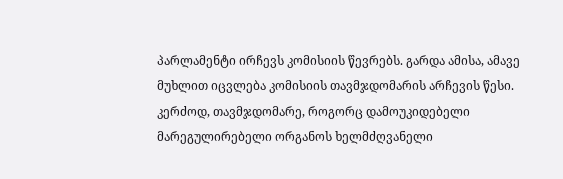პარლამენტი ირჩევს კომისიის წევრებს. გარდა ამისა, ამავე მუხლით იცვლება კომისიის თავმჯდომარის არჩევის წესი. კერძოდ, თავმჯდომარე, როგორც დამოუკიდებელი მარეგულირებელი ორგანოს ხელმძღვანელი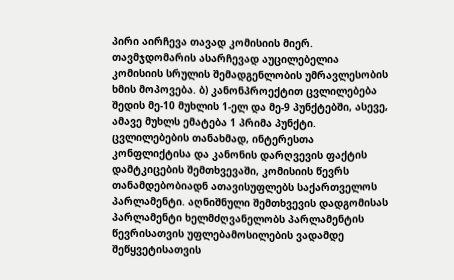პირი აირჩევა თავად კომისიის მიერ. თავმჯდომარის ასარჩევად აუცილებელია კომისიის სრულის შემადგენლობის უმრავლესობის ხმის მოპოვება. ბ) კანონპროექტით ცვლილებება შედის მე-10 მუხლის 1-ელ და მე-9 პუნქტებში, ასევე, ამავე მუხლს ემატება 1 პრიმა პუნქტი. ცვლილებების თანახმად, ინტერესთა კონფლიქტისა და კანონის დარღვევის ფაქტის დამტკიცების შემთხვევაში, კომისიის წევრს თანამდებობიადნ ათავისუფლებს საქართველოს პარლამენტი. აღნიშნული შემთხვევის დადგომისას პარლამენტი ხელმძღვანელობს პარლამენტის წევრისათვის უფლებამოსილების ვადამდე შეწყვეტისათვის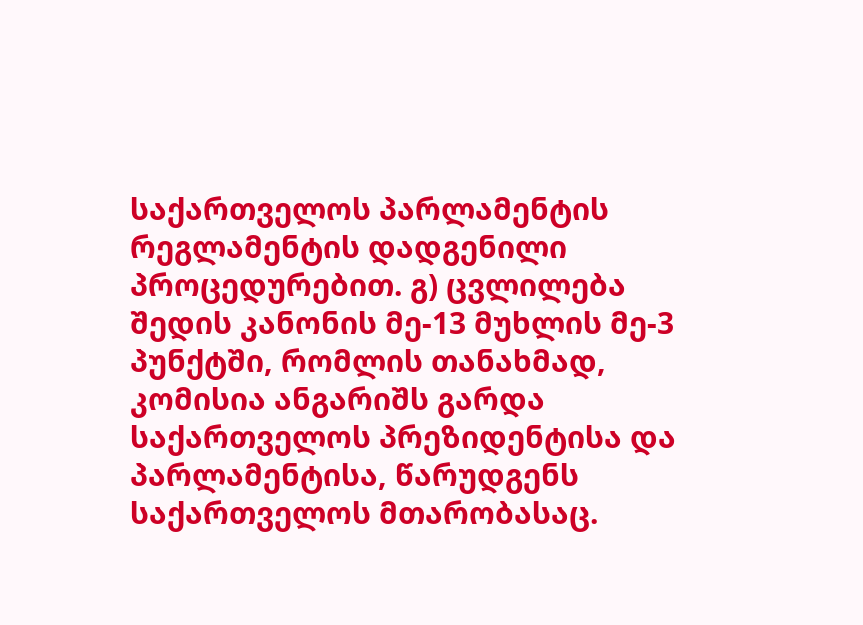საქართველოს პარლამენტის რეგლამენტის დადგენილი პროცედურებით. გ) ცვლილება შედის კანონის მე-13 მუხლის მე-3 პუნქტში, რომლის თანახმად, კომისია ანგარიშს გარდა საქართველოს პრეზიდენტისა და პარლამენტისა, წარუდგენს საქართველოს მთარობასაც.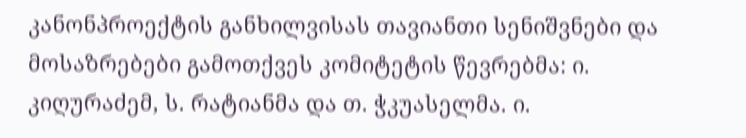კანონპროექტის განხილვისას თავიანთი სენიშვნები და მოსაზრებები გამოთქვეს კომიტეტის წევრებმა: ი. კიღურაძემ, ს. რატიანმა და თ. ჭკუასელმა. ი.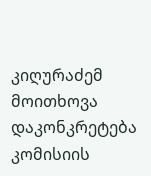კიღურაძემ მოითხოვა დაკონკრეტება კომისიის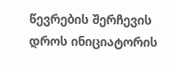წევრების შერჩევის დროს ინიციატორის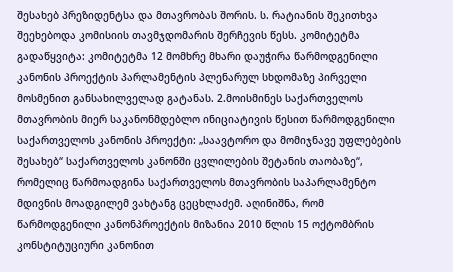შესახებ პრეზიდენტსა და მთავრობას შორის. ს. რატიანის შეკითხვა შეეხებოდა კომისიის თავმჯდომარის შერჩევის წესს. კომიტეტმა გადაწყვიტა: კომიტეტმა 12 მომხრე მხარი დაუჭირა წარმოდგენილი კანონის პროექტის პარლამენტის პლენარულ სხდომაზე პირველი მოსმენით განსახილველად გატანას. 2.მოისმინეს საქართველოს მთავრობის მიერ საკანონმდებლო ინიციატივის წესით წარმოდგენილი საქართველოს კანონის პროექტი: „საავტორო და მომიჯნავე უფლებების შესახებ“ საქართველოს კანონში ცვლილების შეტანის თაობაზე“, რომელიც წარმოადგინა საქართველოს მთავრობის საპარლამენტო მდივნის მოადგილემ ვახტანგ ცეცხლაძემ. აღინიშნა, რომ წარმოდგენილი კანონპროექტის მიზანია 2010 წლის 15 ოქტომბრის კონსტიტუციური კანონით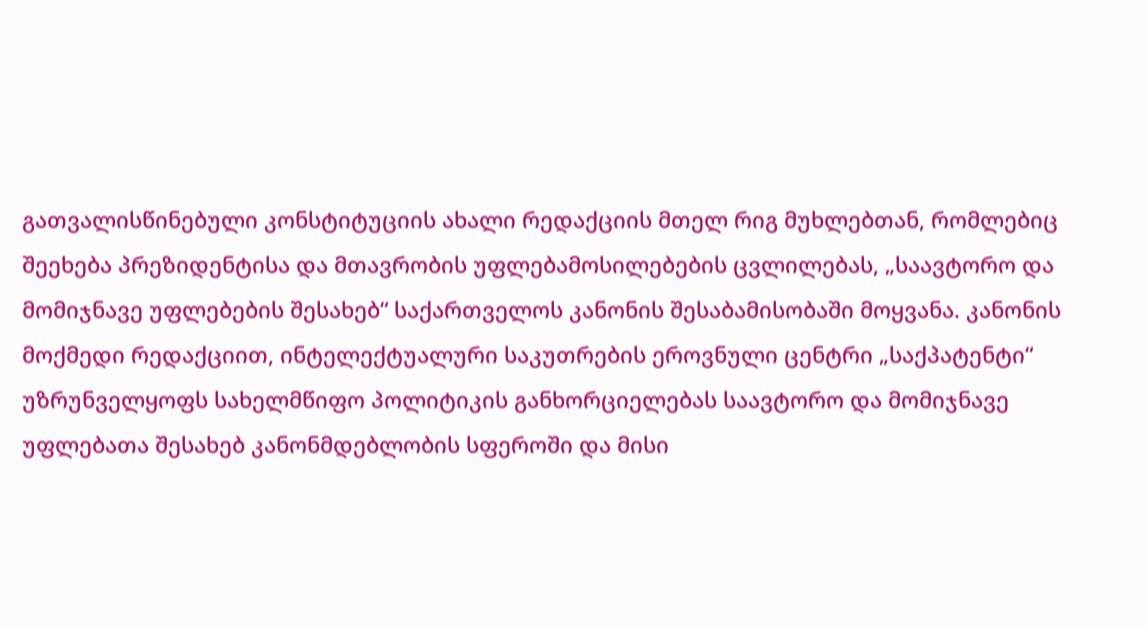გათვალისწინებული კონსტიტუციის ახალი რედაქციის მთელ რიგ მუხლებთან, რომლებიც შეეხება პრეზიდენტისა და მთავრობის უფლებამოსილებების ცვლილებას, „საავტორო და მომიჯნავე უფლებების შესახებ“ საქართველოს კანონის შესაბამისობაში მოყვანა. კანონის მოქმედი რედაქციით, ინტელექტუალური საკუთრების ეროვნული ცენტრი „საქპატენტი“ უზრუნველყოფს სახელმწიფო პოლიტიკის განხორციელებას საავტორო და მომიჯნავე უფლებათა შესახებ კანონმდებლობის სფეროში და მისი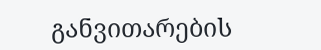განვითარების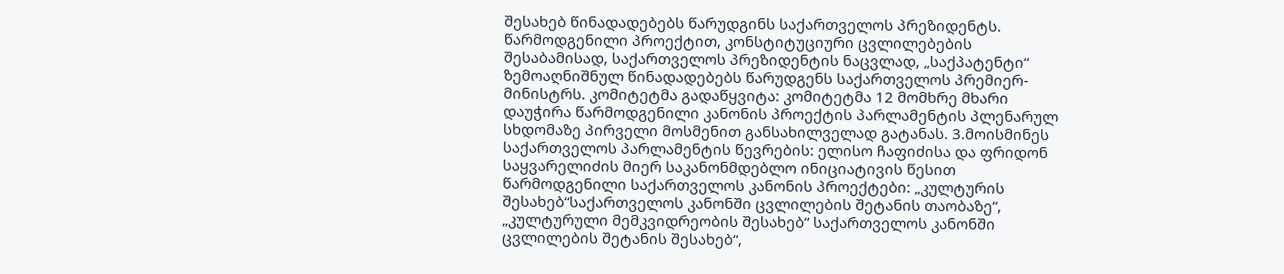შესახებ წინადადებებს წარუდგინს საქართველოს პრეზიდენტს. წარმოდგენილი პროექტით, კონსტიტუციური ცვლილებების შესაბამისად, საქართველოს პრეზიდენტის ნაცვლად, „საქპატენტი“ ზემოაღნიშნულ წინადადებებს წარუდგენს საქართველოს პრემიერ-მინისტრს. კომიტეტმა გადაწყვიტა: კომიტეტმა 12 მომხრე მხარი დაუჭირა წარმოდგენილი კანონის პროექტის პარლამენტის პლენარულ სხდომაზე პირველი მოსმენით განსახილველად გატანას. 3.მოისმინეს საქართველოს პარლამენტის წევრების: ელისო ჩაფიძისა და ფრიდონ საყვარელიძის მიერ საკანონმდებლო ინიციატივის წესით წარმოდგენილი საქართველოს კანონის პროექტები: „კულტურის შესახებ“საქართველოს კანონში ცვლილების შეტანის თაობაზე“, „კულტურული მემკვიდრეობის შესახებ“ საქართველოს კანონში ცვლილების შეტანის შესახებ“,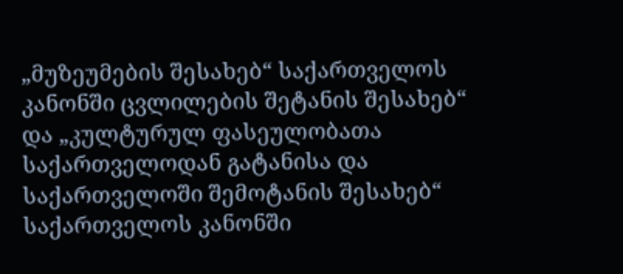„მუზეუმების შესახებ“ საქართველოს კანონში ცვლილების შეტანის შესახებ“ და „კულტურულ ფასეულობათა საქართველოდან გატანისა და საქართველოში შემოტანის შესახებ“ საქართველოს კანონში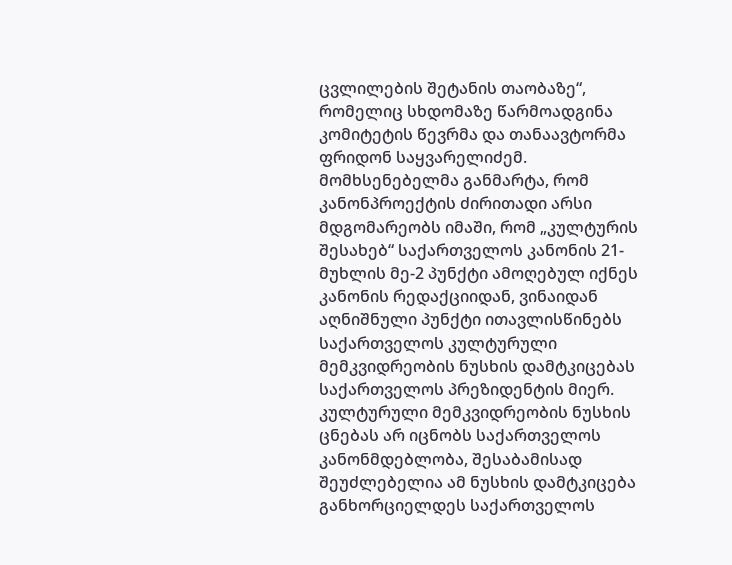ცვლილების შეტანის თაობაზე“, რომელიც სხდომაზე წარმოადგინა კომიტეტის წევრმა და თანაავტორმა ფრიდონ საყვარელიძემ. მომხსენებელმა განმარტა, რომ კანონპროექტის ძირითადი არსი მდგომარეობს იმაში, რომ „კულტურის შესახებ“ საქართველოს კანონის 21- მუხლის მე-2 პუნქტი ამოღებულ იქნეს კანონის რედაქციიდან, ვინაიდან აღნიშნული პუნქტი ითავლისწინებს საქართველოს კულტურული მემკვიდრეობის ნუსხის დამტკიცებას საქართველოს პრეზიდენტის მიერ. კულტურული მემკვიდრეობის ნუსხის ცნებას არ იცნობს საქართველოს კანონმდებლობა, შესაბამისად შეუძლებელია ამ ნუსხის დამტკიცება განხორციელდეს საქართველოს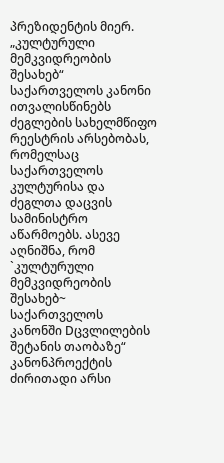პრეზიდენტის მიერ. „კულტურული მემკვიდრეობის შესახებ“ საქართველოს კანონი ითვალისწინებს ძეგლების სახელმწიფო რეესტრის არსებობას, რომელსაც საქართველოს კულტურისა და ძეგლთა დაცვის სამინისტრო აწარმოებს. ასევე აღნიშნა, რომ `კულტურული მემკვიდრეობის შესახებ~ საქართველოს კანონში Dცვლილების შეტანის თაობაზე“ კანონპროექტის ძირითადი არსი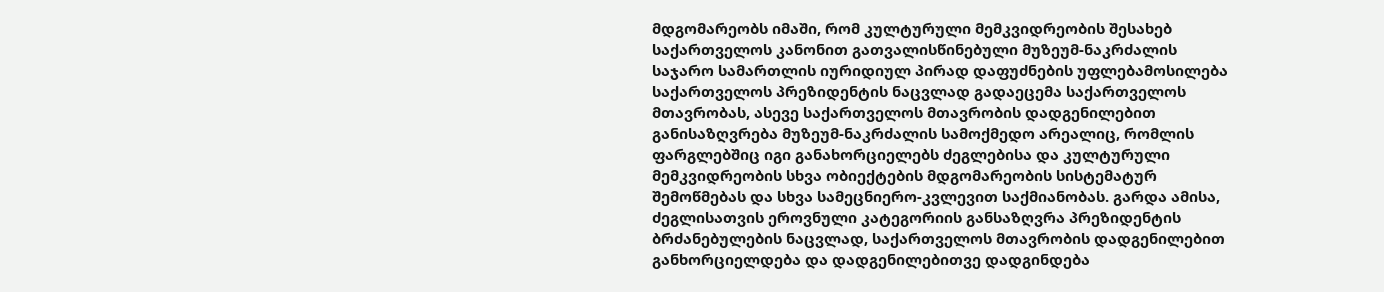მდგომარეობს იმაში, რომ კულტურული მემკვიდრეობის შესახებ საქართველოს კანონით გათვალისწინებული მუზეუმ-ნაკრძალის საჯარო სამართლის იურიდიულ პირად დაფუძნების უფლებამოსილება საქართველოს პრეზიდენტის ნაცვლად გადაეცემა საქართველოს მთავრობას, ასევე საქართველოს მთავრობის დადგენილებით განისაზღვრება მუზეუმ-ნაკრძალის სამოქმედო არეალიც, რომლის ფარგლებშიც იგი განახორციელებს ძეგლებისა და კულტურული მემკვიდრეობის სხვა ობიექტების მდგომარეობის სისტემატურ შემოწმებას და სხვა სამეცნიერო-კვლევით საქმიანობას. გარდა ამისა, ძეგლისათვის ეროვნული კატეგორიის განსაზღვრა პრეზიდენტის ბრძანებულების ნაცვლად, საქართველოს მთავრობის დადგენილებით განხორციელდება და დადგენილებითვე დადგინდება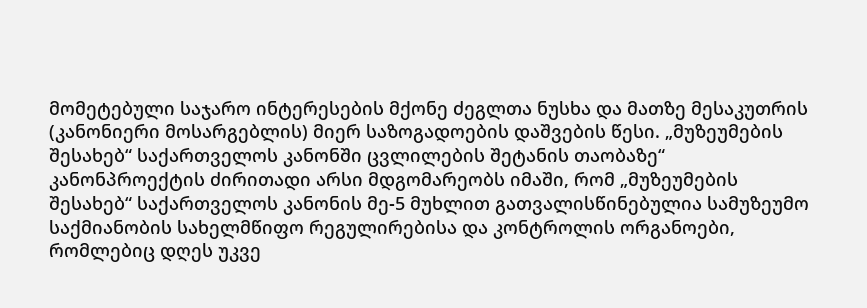მომეტებული საჯარო ინტერესების მქონე ძეგლთა ნუსხა და მათზე მესაკუთრის (კანონიერი მოსარგებლის) მიერ საზოგადოების დაშვების წესი. „მუზეუმების შესახებ“ საქართველოს კანონში ცვლილების შეტანის თაობაზე“ კანონპროექტის ძირითადი არსი მდგომარეობს იმაში, რომ „მუზეუმების შესახებ“ საქართველოს კანონის მე-5 მუხლით გათვალისწინებულია სამუზეუმო საქმიანობის სახელმწიფო რეგულირებისა და კონტროლის ორგანოები, რომლებიც დღეს უკვე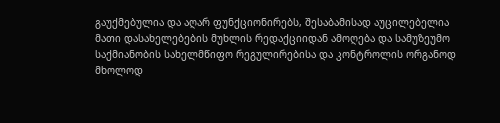გაუქმებულია და აღარ ფუნქციონირებს, შესაბამისად აუცილებელია მათი დასახელებების მუხლის რედაქციიდან ამოღება და სამუზეუმო საქმიანობის სახელმწიფო რეგულირებისა და კონტროლის ორგანოდ მხოლოდ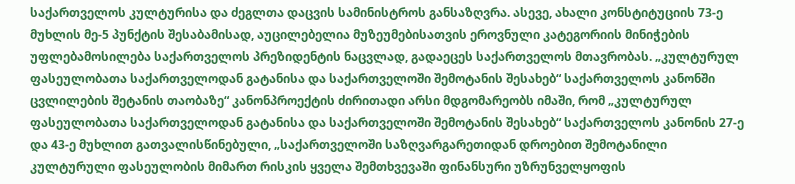საქართველოს კულტურისა და ძეგლთა დაცვის სამინისტროს განსაზღვრა. ასევე, ახალი კონსტიტუციის 73-ე მუხლის მე-5 პუნქტის შესაბამისად, აუცილებელია მუზეუმებისათვის ეროვნული კატეგორიის მინიჭების უფლებამოსილება საქართველოს პრეზიდენტის ნაცვლად, გადაეცეს საქართველოს მთავრობას. „კულტურულ ფასეულობათა საქართველოდან გატანისა და საქართველოში შემოტანის შესახებ“ საქართველოს კანონში ცვლილების შეტანის თაობაზე“ კანონპროექტის ძირითადი არსი მდგომარეობს იმაში, რომ „კულტურულ ფასეულობათა საქართველოდან გატანისა და საქართველოში შემოტანის შესახებ“ საქართველოს კანონის 27-ე და 43-ე მუხლით გათვალისწინებული, „საქართველოში საზღვარგარეთიდან დროებით შემოტანილი კულტურული ფასეულობის მიმართ რისკის ყველა შემთხვევაში ფინანსური უზრუნველყოფის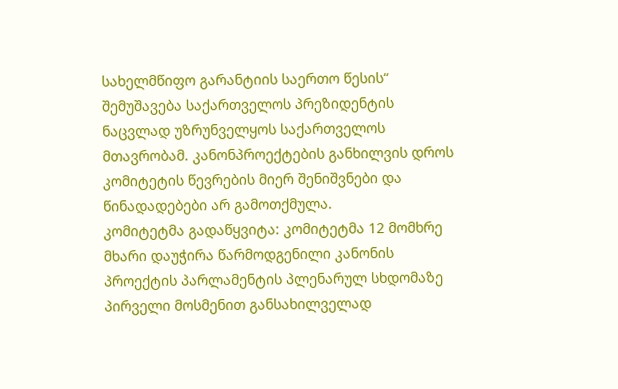სახელმწიფო გარანტიის საერთო წესის“ შემუშავება საქართველოს პრეზიდენტის ნაცვლად უზრუნველყოს საქართველოს მთავრობამ. კანონპროექტების განხილვის დროს კომიტეტის წევრების მიერ შენიშვნები და წინადადებები არ გამოთქმულა.
კომიტეტმა გადაწყვიტა: კომიტეტმა 12 მომხრე მხარი დაუჭირა წარმოდგენილი კანონის პროექტის პარლამენტის პლენარულ სხდომაზე პირველი მოსმენით განსახილველად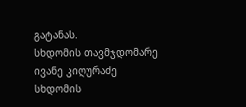გატანას.
სხდომის თავმჯდომარე ივანე კიღურაძე სხდომის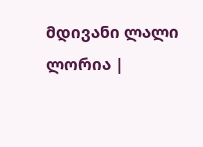მდივანი ლალი ლორია |